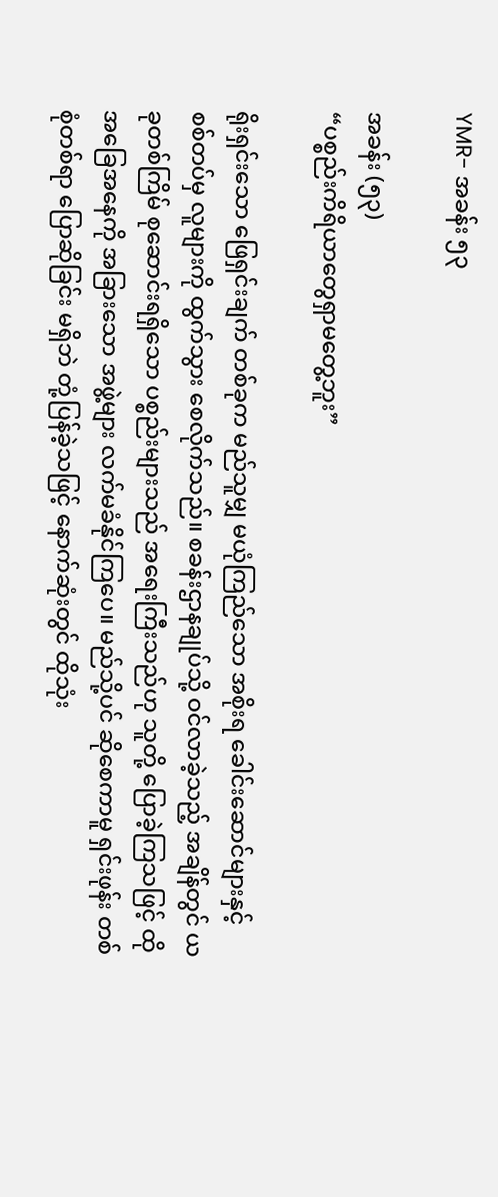YMR- အခန်း ၅၃

အခန်း (၅၃)
“ပစ္စည်းကိရိယာတွေရှာမတွေ့ဘူး”

ရိုးရှင်းသော ဖြေရှင်းချက် တစ်ခုက မည်သူမျှ မယုံကြည်သော အစိုးရ ခေါင်းဆောင်များနှင့် စစ်တပ်မှ လူများကို ထွက်သွား စေလိုက်သည်။ စခန်းဌာနချုပ်သို့ ဝင်လာခဲ့သည့် အချိန်တွင် ယခုတစ်ကြိမ် စုဆောင်းရရှိသော ပစ္စည်းများသည် အရေးကြီးသည်ဟု သူတို့ ပြောခဲ့ကြသဖြင့် ထိုအခြေအနေကို အခြားသော အဖွဲ့များ လက်မခံနိုင်ကြပေ။ မည်သို့ပင် ဆိုစေကာမူ ရှင်းဖုန်း တစ်စုံတစ်ရာ ပြောဆိုခြင်း မရှိဘဲ တုံ့ပြန်ခဲ့သဖြင့် နောက်ဆုံးတွင် ထိုသုံး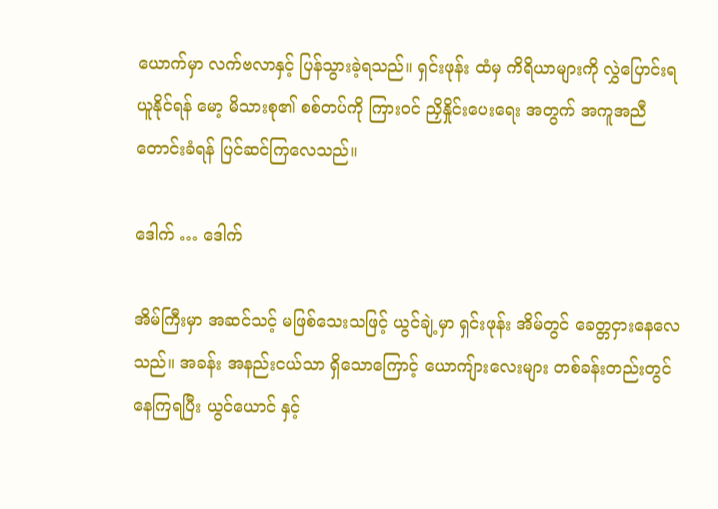ယောက်မှာ လက်ဗလာနှင့် ပြန်သွားခဲ့ရသည်။ ရှင်းဖုန်း ထံမှ ကိရိယာများကို လွှဲပြောင်းရယူနိုင်ရန် မော့ မိသားစု၏ စစ်တပ်ကို ကြားဝင် ညှိနှိုင်းပေးရေး အတွက် အကူအညီ တောင်းခံရန် ပြင်ဆင်ကြလေသည်။

ဒေါက် … ဒေါက်

အိမ်ကြီးမှာ အဆင်သင့် မဖြစ်သေးသဖြင့် ယွင်ချဲ့မှာ ရှင်းဖုန်း အိမ်တွင် ခေတ္တငှားနေလေသည်။ အခန်း အနည်းငယ်သာ ရှိသောကြောင့် ယောကျ်ားလေးများ တစ်ခန်းတည်းတွင် နေကြရပြီး ယွင်ယောင် နှင့်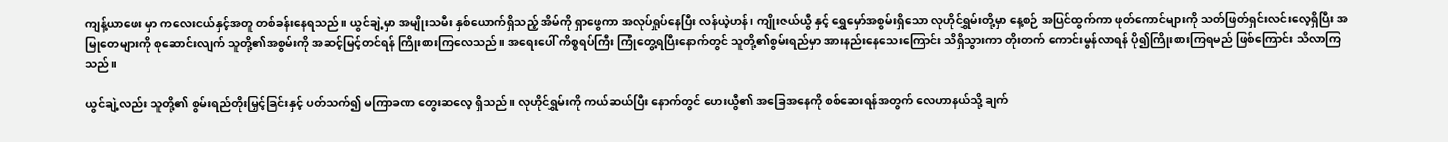ကျန့်ယာဖေး မှာ ကလေးငယ်နှင့်အတူ တစ်ခန်းနေရသည်။ ယွင်ချဲ့မှာ အမျိုးသမီး နှစ်ယောက်ရှိသည့် အိမ်ကို ရှာဖွေကာ အလုပ်ရှုပ်နေပြီး လန်ယဲ့ဟန်၊ ကျိုးဇယ်ယွီ နှင့် ရွှေမှော်အစွမ်းရှိသော လုဟိုင်ရွှမ်းတို့မှာ နေ့စဉ် အပြင်ထွက်ကာ ဖုတ်ကောင်များကို သတ်ဖြတ်ရှင်းလင်းလေ့ရှိပြီး အမြုတေများကို စုဆောင်းလျက် သူတို့၏အစွမ်းကို အဆင့်မြင့်တင်ရန် ကြိုးစားကြလေသည်။ အရေးပေါ် ကိစ္စရပ်ကြီး ကြုံတွေ့ရပြီးနောက်တွင် သူတို့၏စွမ်းရည်မှာ အားနည်းနေသေးကြောင်း သိရှိသွားကာ တိုးတက် ကောင်းမွန်လာရန် ပို၍ကြိုးစားကြရမည် ဖြစ်ကြောင်း သိလာကြသည်။

ယွင်ချဲ့လည်း သူတို့၏ စွမ်းရည်တိုးမြှင့်ခြင်းနှင့် ပတ်သက်၍ မကြာခဏ တွေးဆလေ့ ရှိသည်။ လုဟိုင်ရွှမ်းကို ကယ်ဆယ်ပြီး နောက်တွင် ဟေးယွီ၏ အခြေအနေကို စစ်ဆေးရန်အတွက် လေဟာနယ်သို့ ချက်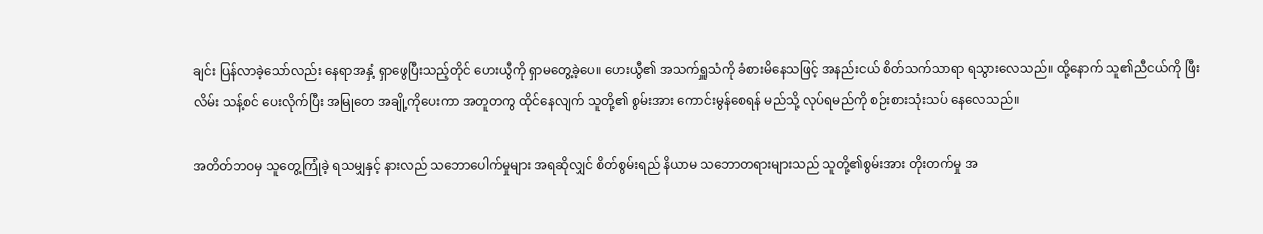ချင်း ပြန်လာခဲ့သော်လည်း နေရာအနှံ့ ရှာဖွေပြီးသည့်တိုင် ဟေးယွီကို ရှာမတွေ့ခဲ့ပေ။ ဟေးယွီ၏ အသက်ရှူသံကို ခံစားမိနေသဖြင့် အနည်းငယ် စိတ်သက်သာရာ ရသွားလေသည်။ ထို့နောက် သူ၏ညီငယ်ကို ဖြီးလိမ်း သန့်စင် ပေးလိုက်ပြီး အမြုတေ အချို့ကိုပေးကာ အတူတကွ ထိုင်နေလျက် သူတို့၏ စွမ်းအား ကောင်းမွန်စေရန် မည်သို့ လုပ်ရမည်ကို စဉ်းစားသုံးသပ် နေလေသည်။

အတိတ်ဘဝမှ သူတွေ့ကြုံခဲ့ ရသမျှနှင့် နားလည် သဘောပေါက်မှုများ အရဆိုလျှင် စိတ်စွမ်းရည် နိယာမ သဘောတရားများသည် သူတို့၏စွမ်းအား တိုးတက်မှု အ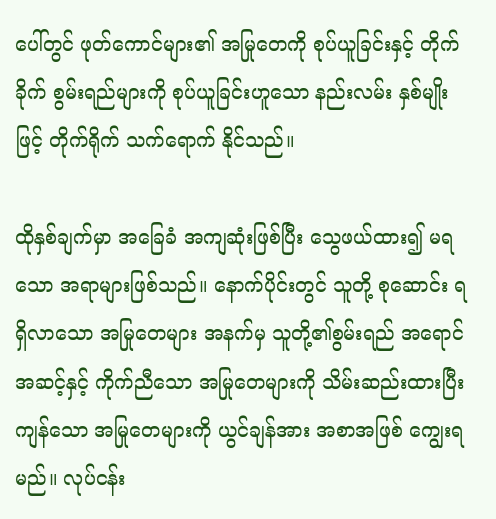ပေါ်တွင် ဖုတ်ကောင်များ၏ အမြုတေကို စုပ်ယူခြင်းနှင့် တိုက်ခိုက် စွမ်းရည်များကို စုပ်ယူခြင်းဟူသော နည်းလမ်း နှစ်မျိုးဖြင့် တိုက်ရိုက် သက်ရောက် နိုင်သည်။

ထိုနှစ်ချက်မှာ အခြေခံ အကျဆုံးဖြစ်ပြီး‌ သွေဖယ်ထား၍ မရသော အရာများဖြစ်သည်။ နောက်ပိုင်းတွင် သူတို့ စုဆောင်း ရရှိလာသော အမြုတေများ အနက်မှ သူတို့၏စွမ်းရည် အရောင်အဆင့်နှင့် ကိုက်ညီသော အမြုတေများကို သိမ်းဆည်းထားပြီး ကျန်သော အမြုတေများကို ယွင်ချန်အား အစာအဖြစ် ကျွေးရမည်။ လုပ်ငန်း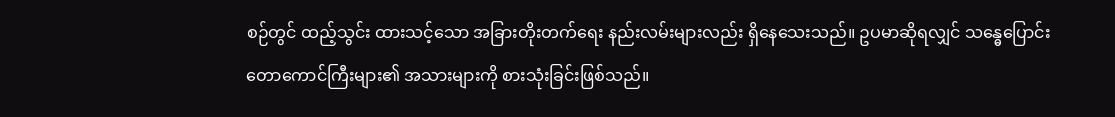စဉ်တွင် ထည့်သွင်း ထားသင့်သော အခြားတိုးတက်ရေး နည်းလမ်းများလည်း ရှိနေသေးသည်။ ဥပမာဆိုရလျှင် သန္ဓေပြောင်း တောကောင်ကြီးများ၏ အသားများကို စားသုံးခြင်းဖြစ်သည်။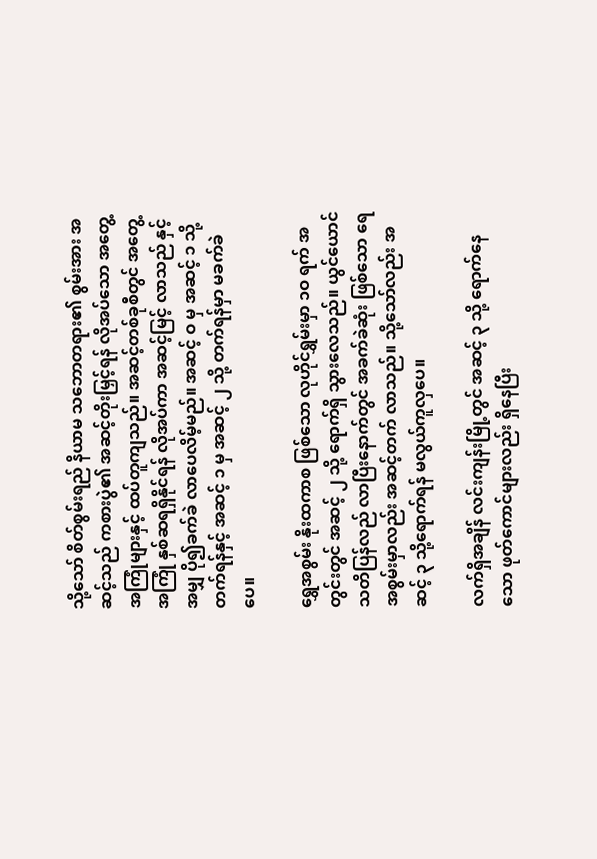သို့သော် စိတ်စွမ်းရည် နိယာမ သဘောတရား၏ စွမ်းအား အဆင့်သည် ကစားပွဲ၏ အဆင့်တိုးမြှင့်ရန် လိုအပ်သော အတွေ့အကြုံများနှင့် ထပ်တူကျသည်။ အဆင့်တစ်ခုစီတွင် အတွေ့အကြုံ နှစ်ဆရရှိနိုင်ရန် လိုအပ်ကာ အဆင့်မြင့် လာသည် နှင့်အမျှ ပို၍ခက်ခဲ လာပေလိမ့်မည်။ အဆင့် ဝ မှ အဆင့် ၁ သို့ တက်ရန်နှင့် အဆင့် ၁ မှ အဆင့် ၂ သို့ တက်ရန်မှာ မခက်ခဲပေ။

ရွှေအစွမ်း နိုးထကာစ ဖြစ်သော လုဟိုင်ရွှမ်းမှာ ၁ဝ ရက် အတွင်းတွင် အဆင့် ၂ သို့ ရောက်ရှိ သွားလေသည်။ ယွင်ယောင် သတိပြန်လည် လာပြီးနောက်တွင် အခက်ခဲဆုံး ဖြစ်သော ရေအစွမ်းမှာလည်း အဆင့်တက် လာသည်။ သို့သော်လည်း အဆင့် ၃ သို့ရောက်ရန် မလွယ်ကူလှပေ။

လက်ရှိအချိန် လင်းကျန်းမြို့တွင် အဆင့် ၃ သို့ ရောက်နေသော ဖုတ်ကောင်များလည်း ရှိနေပြီး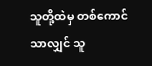သူတို့ထဲမှ တစ်ကောင်သာလျှင် သူ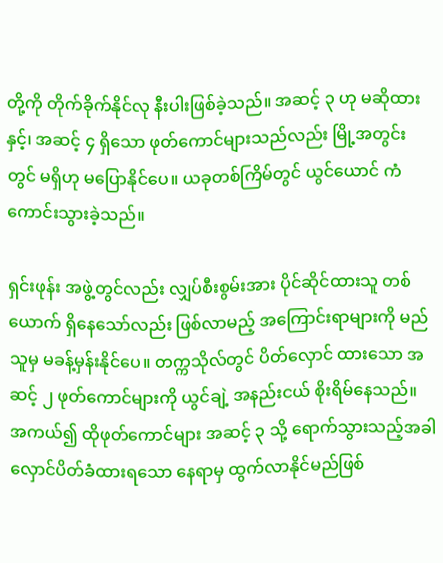တို့ကို တိုက်ခိုက်နိုင်လု နီးပါးဖြစ်ခဲ့သည်။ အဆင့် ၃ ဟု မဆိုထားနှင့်၊ အဆင့် ၄ ရှိသော ဖုတ်ကောင်များသည်လည်း မြို့အတွင်းတွင် မရှိဟု မပြောနိုင်ပေ။ ယခုတစ်ကြိမ်တွင် ယွင်ယောင် ကံကောင်းသွားခဲ့သည်။

ရှင်းဖုန်း အဖွဲ့တွင်လည်း လျှပ်စီးစွမ်းအား ပိုင်ဆိုင်ထားသူ တစ်ယောက် ရှိနေသော်လည်း ဖြစ်လာမည့် အကြောင်းရာများကို မည်သူမှ မခန့်မှန်းနိုင်ပေ။ တက္ကသိုလ်တွင် ပိတ်လှောင် ထားသော အဆင့် ၂ ဖုတ်ကောင်များကို ယွင်ချဲ့ အနည်းငယ် စိုးရိမ်နေသည်။ အကယ်၍ ထိုဖုတ်ကောင်များ အဆင့် ၃ သို့ ရောက်သွားသည့်အခါ လှောင်ပိတ်ခံထားရသော နေရာမှ ထွက်လာနိုင်မည်ဖြစ်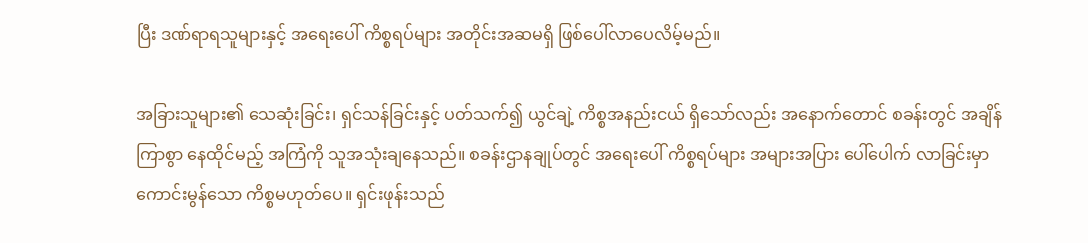ပြီး ဒဏ်ရာရသူများနှင့် အရေးပေါ် ကိစ္စရပ်များ အတိုင်းအဆမရှိ ဖြစ်ပေါ်လာပေလိမ့်မည်။

အခြားသူများ၏ သေဆုံးခြင်း၊ ရှင်သန်ခြင်းနှင့် ပတ်သက်၍ ယွင်ချဲ့ ကိစ္စအနည်းငယ် ရှိသော်လည်း အနောက်တောင် စခန်းတွင် အချိန်ကြာစွာ နေထိုင်မည့် အကြံကို သူအသုံးချနေသည်။ စခန်းဌာနချုပ်တွင် အရေးပေါ် ကိစ္စရပ်များ အများအပြား ပေါ်ပေါက် လာခြင်းမှာ ကောင်းမွန်သော ကိစ္စမဟုတ်ပေ။ ရှင်းဖုန်းသည်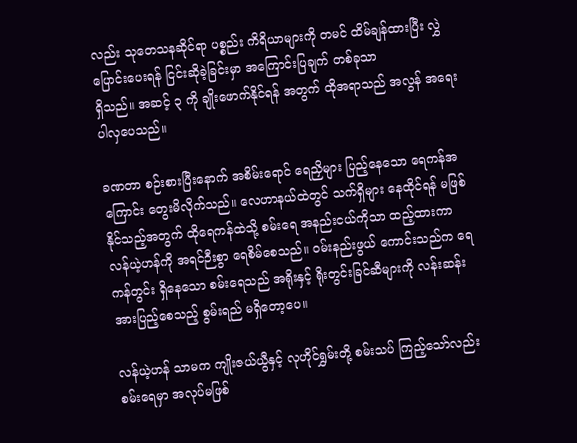လည်း သုတေသနဆိုင်ရာ ပစ္စည်း ကိရိယာများကို တမင် ထိမ်ချန်ထားပြီး လွှဲပြောင်းပေးရန် ငြင်းဆိုခဲ့ခြင်းမှာ အကြောင်းပြချက် တစ်ခုသာ
ရှိသည်။ အဆင့် ၃ ကို ချိုးဖောက်နိုင်ရန် အတွက် ထိုအရာသည် အလွန် အရေးပါလှပေသည်။

ခဏတာ စဉ်းစားပြီးနောက် အစိမ်းရောင် ရေညှိများ ပြည့်နေသော ရေကန်အကြောင်း တွေးမိလိုက်သည်။ လေဟာနယ်ထဲတွင် သက်ရှိများ နေထိုင်ရန် မဖြစ်နိုင်သည့်အတွက် ထိုရေကန်ထဲသို့ စမ်းရေ အနည်းငယ်ကိုသာ ထည့်ထားကာ လန်ယဲ့ဟန်ကို အရင်ဉီးစွာ ရေစိမ်စေသည်။ ဝမ်းနည်းဖွယ် ကောင်းသည်က ရေကန်တွင်း ရှိနေသော စမ်းရေသည် အရိုးနှင့် ရိုးတွင်းခြင်ဆီများကို လန်းဆန်း အားပြည့်စေသည့် စွမ်းရည် မရှိတော့ပေ။

လန်ယဲ့ဟန် သာမက ကျိုးဇယ်ယွီနှင့် လုဟိုင်ရွှမ်းတို့ စမ်းသပ် ကြည့်သော်လည်း စမ်းရေမှာ အလုပ်မဖြစ်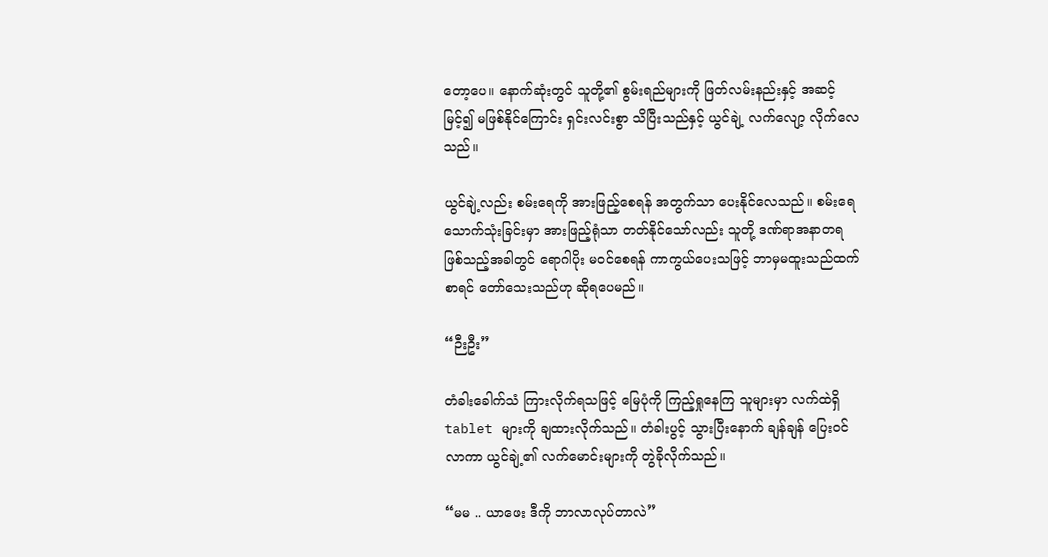တော့ပေ။ နောက်ဆုံးတွင် သူတို့၏ စွမ်းရည်များကို ဖြတ်လမ်းနည်းနှင့် အဆင့်မြင့်၍ မဖြစ်နိုင်ကြောင်း ရှင်းလင်းစွာ သိပြီးသည်နှင့် ယွင်ချဲ့ လက်လျော့ လိုက်လေသည်။

ယွင်ချဲ့လည်း စမ်းရေကို အားဖြည့်စေရန် အတွက်သာ ပေးနိုင်လေသည်။ စမ်းရေသောက်သုံးခြင်းမှာ အားဖြည့်ရုံသာ တတ်နိုင်သော်လည်း သူတို့ ဒဏ်ရာအနာတရ ဖြစ်သည့်အခါတွင် ရောဂါပိုး မဝင်စေရန် ကာကွယ်ပေးသဖြင့် ဘာမှမထူးသည်ထက် စာရင် တော်သေးသည်ဟု ဆိုရပေမည်။

“ဉီးဦး”

တံခါးခေါက်သံ ကြားလိုက်ရသဖြင့် မြေပုံကို ကြည့်ရှုနေကြ သူများမှာ လက်ထဲရှိ tablet များကို ချထားလိုက်သည်။ တံခါးပွင့် သွားပြီးနောက် ချန်ချန် ပြေးဝင်လာကာ ယွင်ချဲ့၏ လက်မောင်းများကို တွဲခိုလိုက်သည်။

“မမ .. ယာဖေး ဒီကို ဘာလာလုပ်တာလဲ”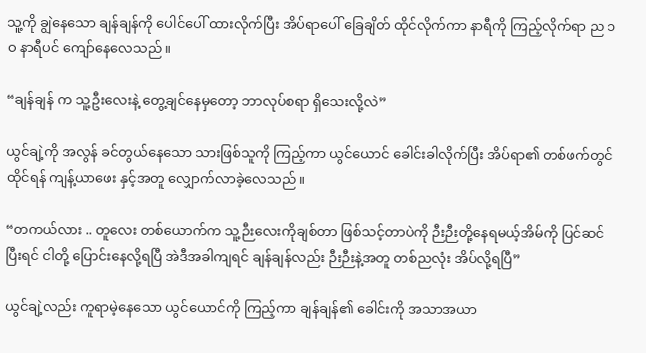သူ့ကို ချွဲနေသော ချန်ချန်ကို ပေါင်ပေါ် ထားလိုက်ပြီး အိပ်ရာပေါ် ခြေချိတ် ထိုင်လိုက်ကာ နာရီကို ကြည့်လိုက်ရာ ည ၁ဝ နာရီပင် ကျော်နေလေသည်။

“ချန်ချန် က သူ့ဦးလေးနဲ့ တွေ့ချင်နေမှတော့ ဘာလုပ်စရာ ရှိသေးလို့လဲ”

ယွင်ချဲ့ကို အလွန် ခင်တွယ်နေသော သားဖြစ်သူကို ကြည့်ကာ ယွင်ယောင် ခေါင်းခါလိုက်ပြီး အိပ်ရာ၏ တစ်ဖက်တွင်ထိုင်ရန် ကျန့်ယာဖေး နှင့်အတူ လျှောက်လာခဲ့လေသည်။

“တကယ်လား .. တူလေး တစ်ယောက်က သူ့ဉီးလေးကိုချစ်တာ ဖြစ်သင့်တာပဲကို ဉီးဉီးတို့နေရမယ့်အိမ်ကို ပြင်ဆင်ပြီးရင် ငါတို့ ပြောင်းနေလို့ရပြီ အဲဒီအခါကျရင် ချန်ချန်လည်း ဉီးဉီးနဲ့အတူ တစ်ညလုံး အိပ်လို့ရပြီ”

ယွင်ချဲ့လည်း ကူရာမဲ့နေသော ယွင်ယောင်ကို ကြည့်ကာ ချန်ချန်၏ ခေါင်းကို အသာအယာ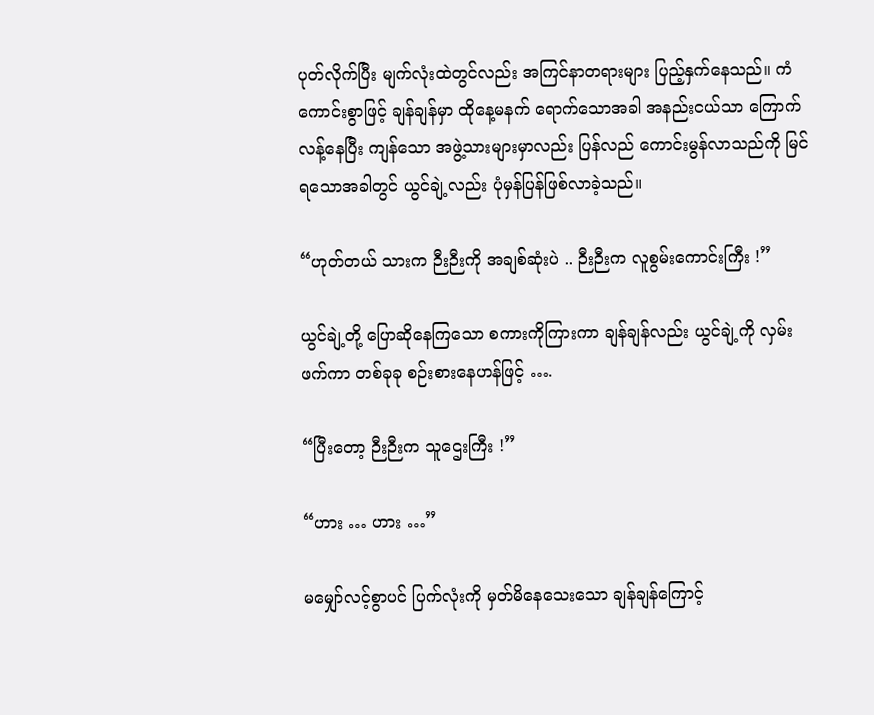ပုတ်လိုက်ပြီး မျက်လုံးထဲတွင်လည်း အကြင်နာတရားများ ပြည့်နှက်နေသည်။ ကံကောင်းစွာဖြင့် ချန်ချန်မှာ ထိုနေ့မနက် ရောက်သောအခါ အနည်းငယ်သာ ကြောက်လန့်နေပြီး ကျန်သော အဖွဲ့သားများမှာလည်း ပြန်လည် ကောင်းမွန်လာသည်ကို မြင်ရသောအခါတွင် ယွင်ချဲ့လည်း ပုံမှန်ပြန်ဖြစ်လာခဲ့သည်။

“ဟုတ်တယ် သားက ဉီးဉီးကို အချစ်ဆုံးပဲ .. ဉီးဉီးက လူစွမ်းကောင်းကြီး !”

ယွင်ချဲ့တို့ ပြောဆိုနေကြသော စကားကိုကြားကာ ချန်ချန်လည်း ယွင်ချဲ့ကို လှမ်းဖက်ကာ တစ်ခုခု စဉ်းစားနေဟန်ဖြင့် ….

“ပြီးတော့ ဉီးဉီးက သူဌေးကြီး !”

“ဟား … ဟား …”

မမျှော်လင့်စွာပင် ပြက်လုံးကို မှတ်မိနေသေးသော ချန်ချန်ကြောင့်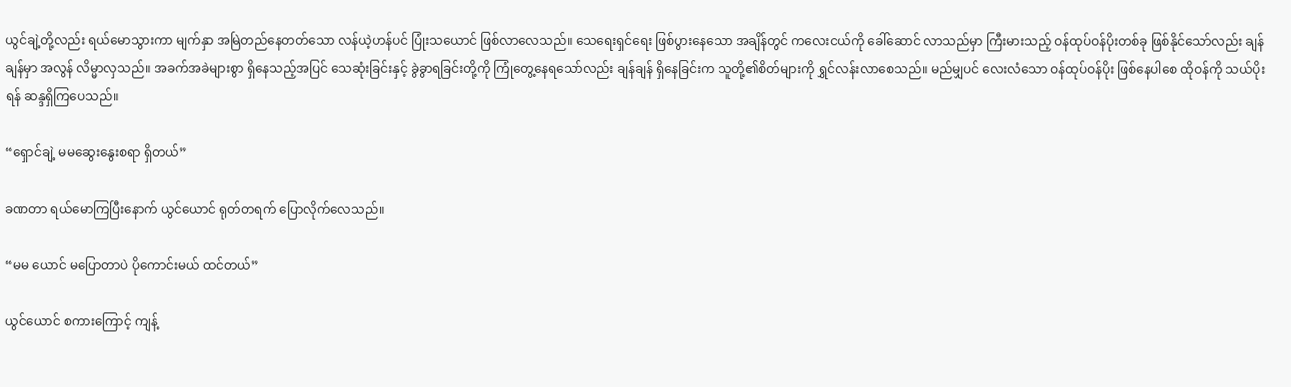ယွင်ချဲ့တို့လည်း ရယ်မောသွားကာ မျက်နှာ အမြဲတည်နေတတ်သော လန်ယဲ့ဟန်ပင် ပြုံးသယောင် ဖြစ်လာလေသည်။ သေရေးရှင်ရေး ဖြစ်ပွားနေသော အချိန်တွင် ကလေးငယ်ကို ခေါ်ဆောင် လာသည်မှာ ကြီးမားသည့် ဝန်ထုပ်ဝန်ပိုးတစ်ခု ဖြစ်နိုင်သော်လည်း ချန်ချန်မှာ အလွန် လိမ္မာလှသည်။ အခက်အခဲများစွာ ရှိနေသည့်အပြင် သေဆုံးခြင်းနှင့် ခွဲခွာရခြင်းတို့ကို ကြုံတွေ့နေရသော်လည်း ချန်ချန် ရှိနေခြင်းက သူတို့၏စိတ်များကို ရွှင်လန်းလာစေသည်။ မည်မျှပင် လေးလံသော ဝန်ထုပ်ဝန်ပိုး ဖြစ်နေပါစေ ထိုဝန်ကို သယ်ပိုးရန် ဆန္ဒရှိကြပေသည်။

“ရှောင်ချဲ့ မမဆွေးနွေးစရာ ရှိတယ်”

ခဏတာ ရယ်မောကြပြီးနောက် ယွင်ယောင် ရုတ်တရက် ပြောလိုက်လေသည်။

“မမ ယောင် မပြောတာပဲ ပိုကောင်းမယ် ထင်တယ်”

ယွင်ယောင် စကားကြောင့် ကျန့်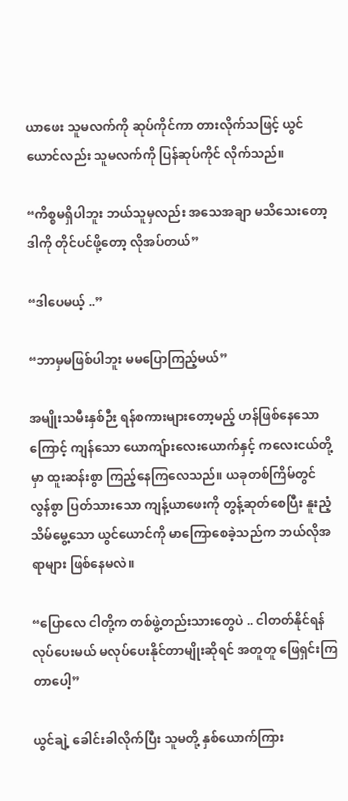ယာဖေး သူမလက်ကို ဆုပ်ကိုင်ကာ တားလိုက်သဖြင့် ယွင်ယောင်လည်း သူမလက်ကို ပြန်ဆုပ်ကိုင် လိုက်သည်။

“ကိစ္စမရှိပါဘူး ဘယ်သူမှလည်း အသေအချာ မသိသေးတော့ ဒါကို တိုင်ပင်ဖို့တော့ လိုအပ်တယ်”

“ဒါပေမယ့် ..”

“ဘာမှမဖြစ်ပါဘူး မမပြောကြည့်မယ်”

အမျိုးသမီးနှစ်ဉီး ရန်စကားများတော့မည့် ဟန်ဖြစ်နေသောကြောင့် ကျန်သော ယောကျ်ားလေးယောက်နှင့် ကလေးငယ်တို့မှာ ထူးဆန်းစွာ ကြည့်နေကြလေသည်။ ယခုတစ်ကြိမ်တွင် လွန်စွာ ပြတ်သားသော ကျန့်ယာဖေးကို တွန့်ဆုတ်စေပြီး နူးညံ့သိမ်မွေ့သော ယွင်ယောင်ကို မာကြောစေခဲ့သည်က ဘယ်လိုအရာများ ဖြစ်နေမလဲ။

“ပြောလေ ငါတို့က တစ်ဖွဲ့တည်းသားတွေပဲ .. ငါတတ်နိုင်ရန် လုပ်ပေးမယ် မလုပ်ပေးနိုင်တာမျိုးဆိုရင် အတူတူ ဖြေရှင်းကြတာပေါ့”

ယွင်ချဲ့ ခေါင်းခါလိုက်ပြီး သူမတို့ နှစ်ယောက်ကြား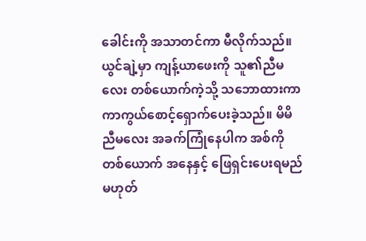ခေါင်းကို အသာတင်ကာ မီလိုက်သည်။ ယွင်ချဲ့မှာ ကျန့်ယာဖေးကို သူ၏ညီမလေး တစ်ယောက်ကဲ့သို့ သဘောထားကာ ကာကွယ်စောင့်ရှောက်ပေးခဲ့သည်။ မိမိညီမလေး အခက်ကြုံနေပါက အစ်ကိုတစ်ယောက် အနေနှင့် ဖြေရှင်းပေးရမည်မဟုတ်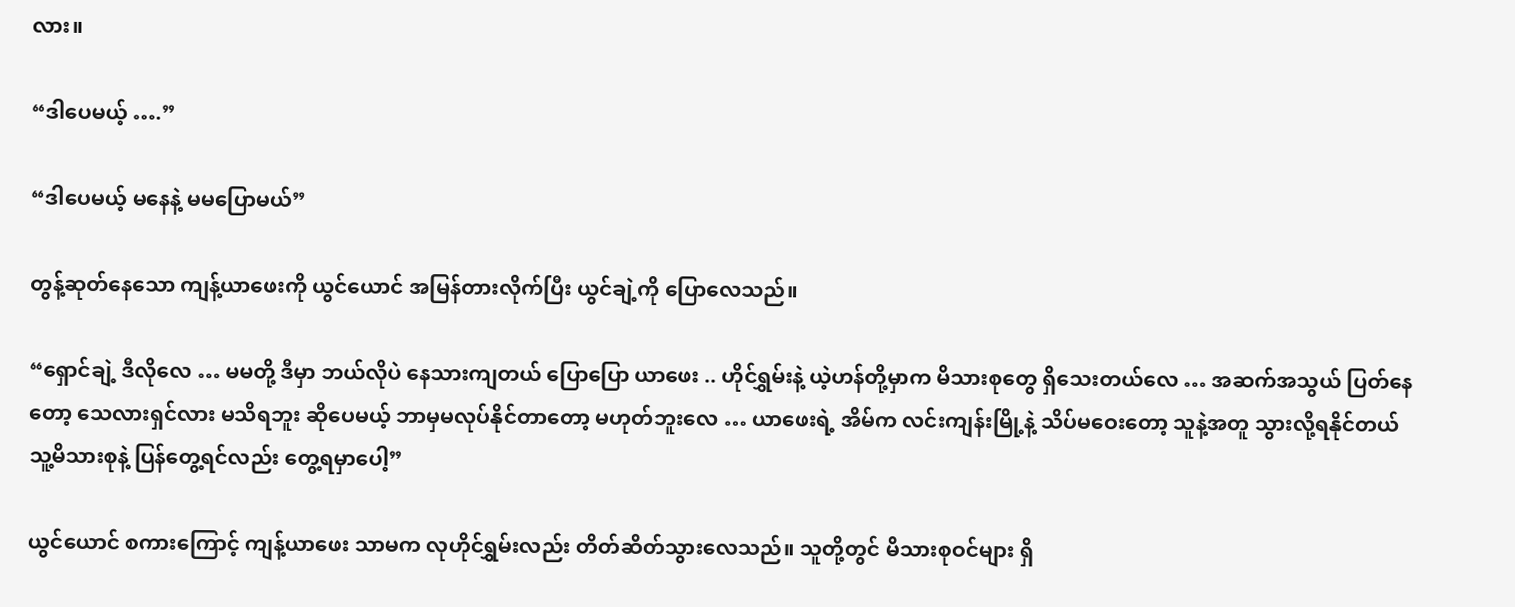လား။

“ဒါပေမယ့် ….”

“ဒါပေမယ့် မနေနဲ့ မမပြောမယ်”

တွန့်ဆုတ်နေသော ကျန့်ယာဖေးကို ယွင်ယောင် အမြန်တားလိုက်ပြီး ယွင်ချဲ့ကို ပြောလေသည်။

“ရှောင်ချဲ့ ဒီလိုလေ … မမတို့ ဒီမှာ ဘယ်လိုပဲ နေသားကျတယ် ပြောပြော ယာဖေး .. ဟိုင်ရွှမ်းနဲ့ ယဲ့ဟန်တို့မှာက မိသားစုတွေ ရှိသေးတယ်လေ … အဆက်အသွယ် ပြတ်နေတော့ သေလားရှင်လား မသိရဘူး ဆိုပေမယ့် ဘာမှမလုပ်နိုင်တာတော့ မဟုတ်ဘူးလေ … ယာဖေးရဲ့ အိမ်က လင်းကျန်းမြို့နဲ့ သိပ်မဝေးတော့ သူနဲ့အတူ သွားလို့ရနိုင်တယ် သူ့မိသားစုနဲ့ ပြန်တွေ့ရင်လည်း တွေ့ရမှာပေါ့”

ယွင်ယောင် စကားကြောင့် ကျန့်ယာဖေး သာမက လုဟိုင်ရွှမ်းလည်း တိတ်ဆိတ်သွားလေသည်။ သူတို့တွင် မိသားစုဝင်များ ရှိ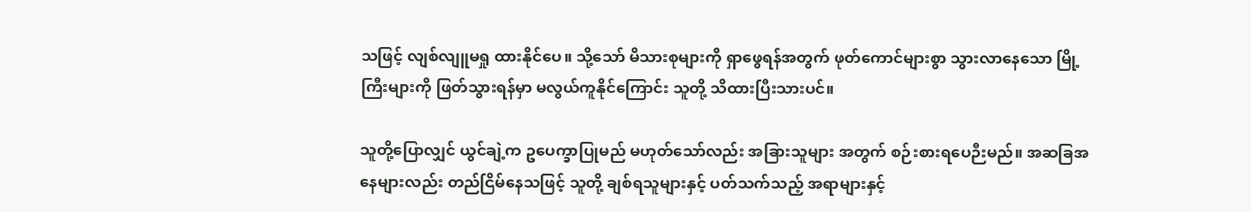သဖြင့် လျစ်လျူမရှု ထားနိုင်ပေ။ သို့သော် မိသားစုများကို ရှာဖွေရန်အတွက် ဖုတ်ကောင်များစွာ သွားလာနေသော မြို့ကြီးများကို ဖြတ်သွားရန်မှာ မလွယ်ကူနိုင်ကြောင်း သူတို့ သိထားပြီးသားပင်။

သူတို့ပြောလျှင် ယွင်ချဲ့က ဥပေက္ခာပြုမည် မဟုတ်သော်လည်း အခြားသူများ အတွက် စဉ်းစားရပေဉီးမည်။ အဆခြအနေများလည်း တည်ငြိမ်နေသဖြင့် သူတို့ ချစ်ရသူများနှင့် ပတ်သက်သည့် အရာများနှင့်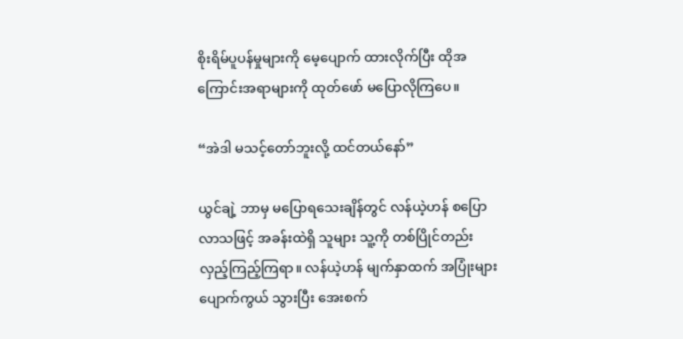စိုးရိမ်ပူပန်မှုများကို မေ့ပျောက် ထားလိုက်ပြီး ထိုအကြောင်းအရာများကို ထုတ်ဖော် မပြောလိုကြပေ။

“အဲဒါ မသင့်တော်ဘူးလို့ ထင်တယ်နော်”

ယွင်ချဲ့ ဘာမှ မပြောရသေးချိန်တွင် လန်ယဲ့ဟန် စပြောလာသဖြင့် အခန်းထဲရှိ သူများ သူ့ကို တစ်ပြိုင်တည်း လှည့်ကြည့်ကြရာ။ လန်ယဲ့ဟန် မျက်နှာထက် အပြုံးများ ပျောက်ကွယ် သွားပြီး အေးစက်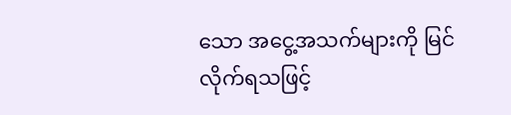သော အငွေ့အသက်များကို မြင်လိုက်ရသဖြင့်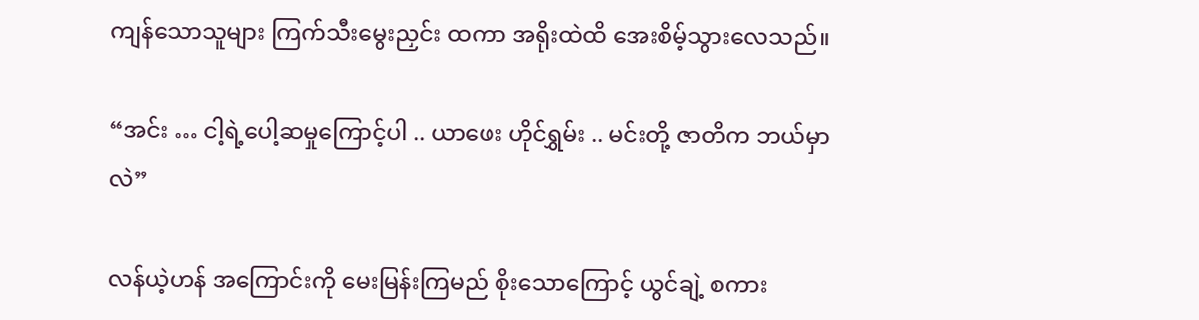ကျန်သောသူများ ကြက်သီးမွေးညှင်း ထကာ အရိုးထဲထိ အေးစိမ့်သွားလေသည်။

“အင်း … ငါ့ရဲ့ပေါ့ဆမှုကြောင့်ပါ .. ယာဖေး ဟိုင်ရွှမ်း .. မင်းတို့ ဇာတိက ဘယ်မှာလဲ”

လန်ယဲ့ဟန် အကြောင်းကို မေးမြန်းကြမည် စိုးသောကြောင့် ယွင်ချဲ့ စကား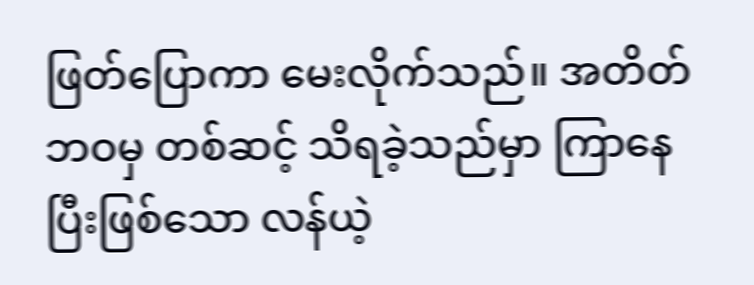ဖြတ်ပြောကာ မေးလိုက်သည်။ အတိတ်ဘဝမှ တစ်ဆင့် သိရခဲ့သည်မှာ ကြာနေပြီးဖြစ်သော လန်ယဲ့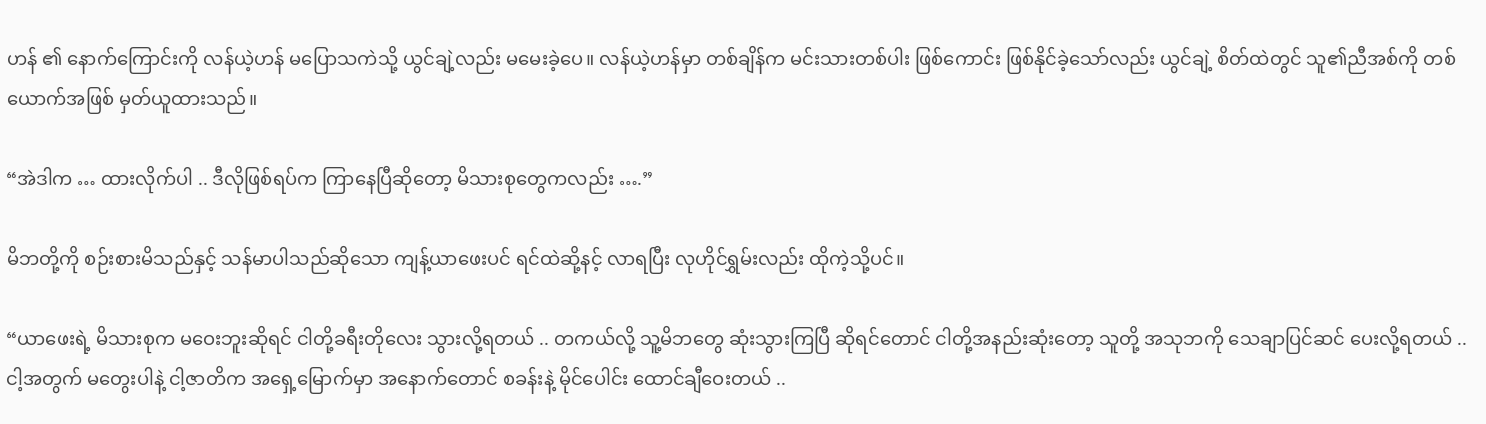ဟန် ၏ နောက်ကြောင်းကို လန်ယဲ့ဟန် မပြောသကဲသို့ ယွင်ချဲ့လည်း မမေးခဲ့ပေ။ လန်ယဲ့ဟန်မှာ တစ်ချိန်က မင်းသားတစ်ပါး ဖြစ်ကောင်း ဖြစ်နိုင်ခဲ့သော်လည်း ယွင်ချဲ့ စိတ်ထဲတွင် သူ၏ညီအစ်ကို တစ်ယောက်အဖြစ် မှတ်ယူထားသည်။

“အဲဒါက … ထားလိုက်ပါ .. ဒီလိုဖြစ်ရပ်က ကြာနေပြီဆိုတော့ မိသားစုတွေကလည်း ….”

မိဘတို့ကို စဉ်းစားမိသည်နှင့် သန်မာပါသည်ဆိုသော ကျန့်ယာဖေးပင် ရင်ထဲဆို့နင့် လာရပြီး လုဟိုင်ရွှမ်းလည်း ထိုကဲ့သို့ပင်။

“ယာဖေးရဲ့ မိသားစုက မဝေးဘူးဆိုရင် ငါတို့ခရီးတိုလေး သွားလို့ရတယ် .. တကယ်လို့ သူ့မိဘတွေ ဆုံးသွားကြပြီ ဆိုရင်တောင် ငါတို့အနည်းဆုံးတော့ သူတို့ အသုဘကို သေချာပြင်ဆင် ပေးလို့ရတယ် .. ငါ့အတွက် မတွေးပါနဲ့ ငါ့ဇာတိက အရှေ့မြောက်မှာ အနောက်တောင် စခန်းနဲ့ မိုင်ပေါင်း ထောင်ချီဝေးတယ် ..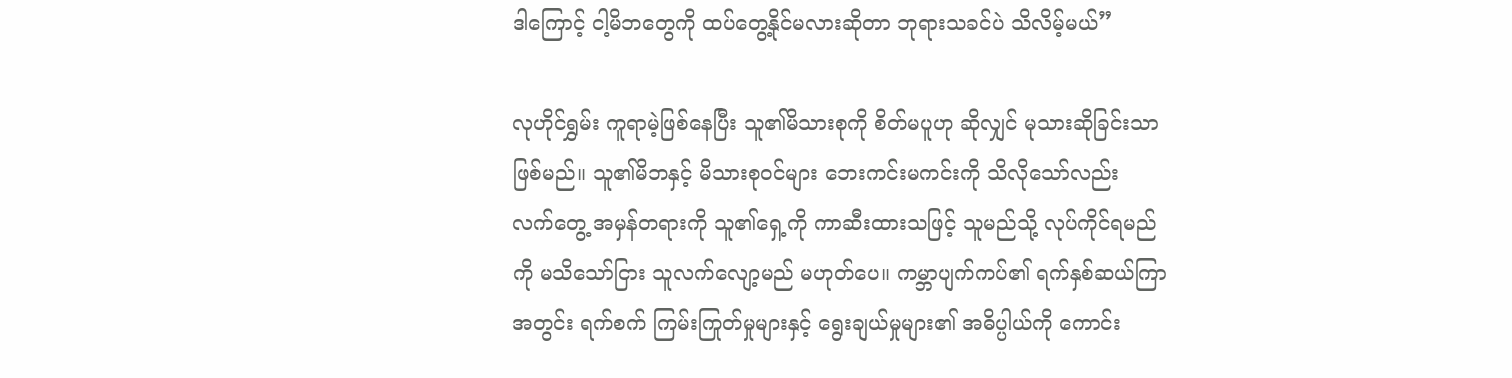ဒါကြောင့် ငါ့မိဘတွေကို ထပ်တွေ့နိုင်မလားဆိုတာ ဘုရားသခင်ပဲ သိလိမ့်မယ်”

လုဟိုင်ရွှမ်း ကူရာမဲ့ဖြစ်နေပြီး သူ၏မိသားစုကို စိတ်မပူဟု ဆိုလျှင် မုသားဆိုခြင်းသာ ဖြစ်မည်။ သူ၏မိဘနှင့် မိသားစုဝင်များ ဘေးကင်းမကင်းကို သိလိုသော်လည်း လက်တွေ့ အမှန်တရားကို သူ၏ရှေ့ကို ကာဆီးထားသဖြင့် သူမည်သို့ လုပ်ကိုင်ရမည်ကို မသိသော်ငြား သူလက်လျော့မည် မဟုတ်ပေ။ ကမ္ဘာပျက်ကပ်၏ ရက်နှစ်ဆယ်ကြာ အတွင်း ရက်စက် ကြမ်းကြုတ်မှုများနှင့် ရွေးချယ်မှုများ၏ အဓိပ္ပါယ်ကို ကောင်း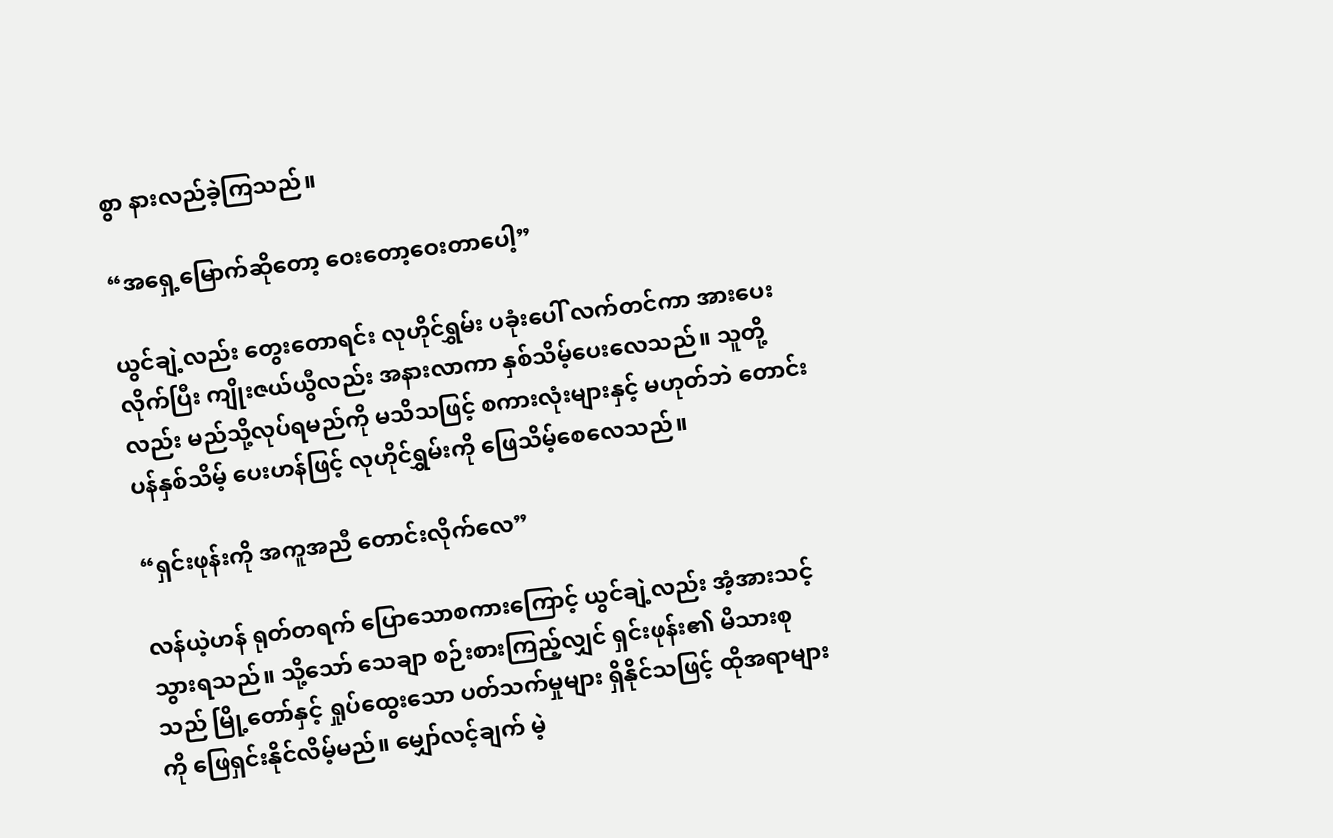စွာ နားလည်ခဲ့ကြသည်။

“အရှေ့မြောက်ဆိုတော့ ဝေးတော့ဝေးတာပေါ့”

ယွင်ချဲ့လည်း တွေးတောရင်း လုဟိုင်ရွှမ်း ပခုံးပေါ် လက်တင်ကာ အားပေးလိုက်ပြီး ကျိုးဇယ်ယွီလည်း အနားလာကာ နှစ်သိမ့်ပေးလေသည်။ သူတို့လည်း မည်သို့လုပ်ရမည်ကို မသိသဖြင့် စကားလုံးများနှင့် မဟုတ်ဘဲ တောင်းပန်နှစ်သိမ့် ပေးဟန်ဖြင့် လုဟိုင်ရွှမ်းကို ဖြေသိမ့်စေလေသည်။

“ရှင်းဖုန်းကို အကူအညီ တောင်းလိုက်လေ”

လန်ယဲ့ဟန် ရုတ်တရက် ပြောသောစကားကြောင့် ယွင်ချဲ့လည်း အံ့အားသင့် သွားရသည်။ သို့သော် သေချာ စဉ်းစားကြည့်လျှင် ရှင်းဖုန်း၏ မိသားစုသည် မြို့တော်နှင့် ရှုပ်ထွေးသော ပတ်သက်မှုများ ရှိနိုင်သဖြင့် ထိုအရာများကို ဖြေရှင်းနိုင်လိမ့်မည်။ မျှော်လင့်ချက် မဲ့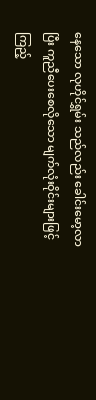နေသော လုဟိုင်ရွှမ်း သည်လည်း ခေါင်းမော့လာပြီး ကူညီပေးစေလိုသော မျက်လုံးဝိုင်းများဖြင့် ကြည့်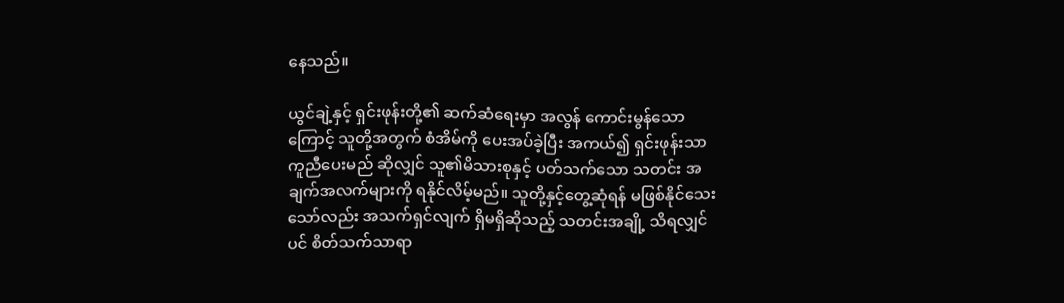နေသည်။

ယွင်ချဲ့နှင့် ရှင်းဖုန်းတို့၏ ဆက်ဆံရေးမှာ အလွန် ကောင်းမွန်သောကြောင့် သူတို့အတွက် စံအိမ်ကို ပေးအပ်ခဲ့ပြီး အကယ်၍ ရှင်းဖုန်းသာ ကူညီပေးမည် ဆိုလျှင် သူ၏မိသားစုနှင့် ပတ်သက်သော သတင်း အချက်အလက်များကို ရနိုင်လိမ့်မည်။ သူတို့နှင့်တွေ့ဆုံရန် မဖြစ်နိုင်သေးသော်လည်း အသက်ရှင်လျက် ရှိမရှိဆိုသည့် သတင်းအချို့ သိရလျှင်ပင် စိတ်သက်သာရာ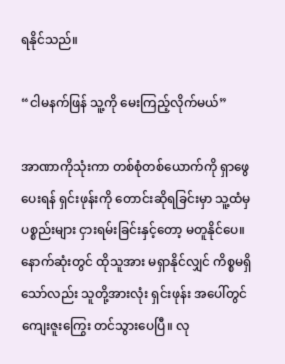ရနိုင်သည်။

“ငါမနက်ဖြန် သူ့ကို မေးကြည့်လိုက်မယ်”

အာဏာကိုသုံးကာ တစ်စုံတစ်ယောက်ကို ရှာဖွေပေးရန် ရှင်းဖုန်းကို တောင်းဆိုရခြင်းမှာ သူ့ထံမှ ပစ္စည်းများ ငှားရမ်းခြင်းနှင့်တော့ မတူနိုင်ပေ။ နောက်ဆုံးတွင် ထိုသူအား မရှာနိုင်လျှင် ကိစ္စမရှိသော်လည်း သူတို့အားလုံး ရှင်းဖုန်း အပေါ်တွင် ကျေးဇူးကြွေး တင်သွားပေပြီ။ လု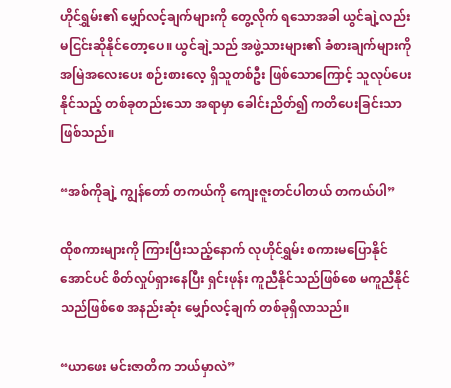ဟိုင်ရွှမ်း၏ မျှော်လင့်ချက်များကို တွေ့လိုက် ရသောအခါ ယွင်ချဲ့လည်း မငြင်းဆိုနိုင်တော့ပေ။ ယွင်ချဲ့သည် အဖွဲ့သားများ၏ ခံစားချက်များကို အမြဲအလေးပေး စဉ်းစားလေ့ ရှိသူတစ်ဦး ဖြစ်သောကြောင့် သူလုပ်ပေးနိုင်သည့် တစ်ခုတည်းသော အရာမှာ ခေါင်းညိတ်၍ ကတိပေးခြင်းသာ ဖြစ်သည်။

“အစ်ကိုချဲ့ ကျွန်တော် တကယ်ကို ကျေးဇူးတင်ပါတယ် တကယ်ပါ”

ထိုစကားများကို ကြားပြီးသည့်နောက် လုဟိုင်ရွှမ်း စကားမပြောနိုင်အောင်ပင် စိတ်လှုပ်ရှားနေပြီး ရှင်းဖုန်း ကူညီနိုင်သည်ဖြစ်စေ မကူညီနိုင်သည်ဖြစ်စေ အနည်းဆုံး မျှော်လင့်ချက် တစ်ခုရှိလာသည်။

“ယာဖေး မင်းဇာတိက ဘယ်မှာလဲ”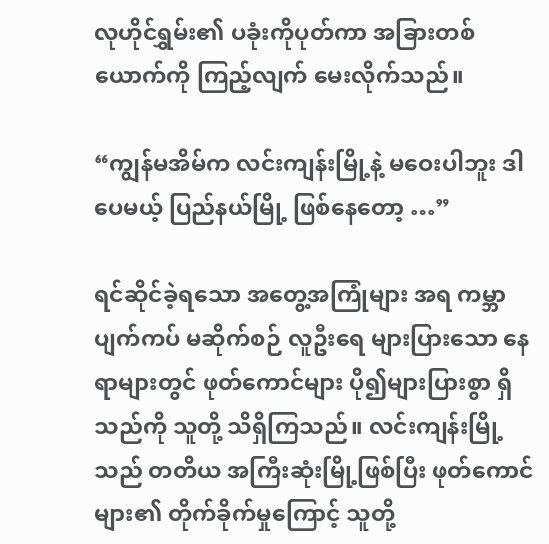လုဟိုင်ရွှမ်း၏ ပခုံးကိုပုတ်ကာ အခြားတစ်ယောက်ကို ကြည့်လျက် မေးလိုက်သည်။

“ကျွန်မအိမ်က လင်းကျန်းမြို့နဲ့ မဝေးပါဘူး ဒါပေမယ့် ပြည်နယ်မြို့ ဖြစ်နေတော့ …”

ရင်ဆိုင်ခဲ့ရသော အတွေ့အကြုံများ အရ ကမ္ဘာပျက်ကပ် မဆိုက်စဉ် လူဦးရေ များပြားသော နေရာများတွင် ဖုတ်ကောင်များ ပို၍များပြားစွာ ရှိသည်ကို သူတို့ သိရှိကြသည်။ လင်းကျန်းမြို့သည် တတိယ အကြီးဆုံးမြို့ဖြစ်ပြီး ဖုတ်ကောင်များ၏ တိုက်ခိုက်မှုကြောင့် သူတို့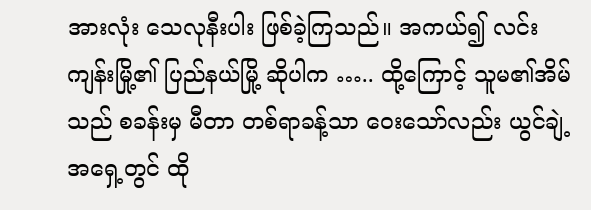အားလုံး သေလုနီးပါး ဖြစ်ခဲ့ကြသည်။ အကယ်၍ လင်းကျန်းမြို့၏ ပြည်နယ်မြို့ ဆိုပါက ….. ထို့ကြောင့် သူမ၏အိမ်သည် စခန်းမှ မီတာ တစ်ရာခန့်သာ ဝေးသော်လည်း ယွင်ချဲ့ အရှေ့တွင် ထို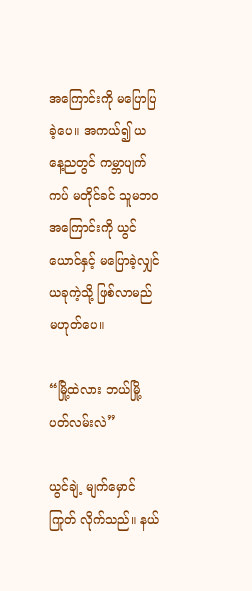အကြောင်းကို မပြောပြခဲ့ပေ။ အကယ်၍ ယနေ့ညတွင် ကမ္ဘာပျက်ကပ် မတိုင်ခင် သူမဘဝအကြောင်းကို ယွင်ယောင်နှင့် မပြောခဲ့လျှင် ယခုကဲ့သို့ ဖြစ်လာမည် မဟုတ်ပေ။

“မြို့ထဲလား ဘယ်မြို့ပတ်လမ်းလဲ”

ယွင်ချဲ့ မျက်မှောင်ကြုတ် လိုက်သည်။ နယ်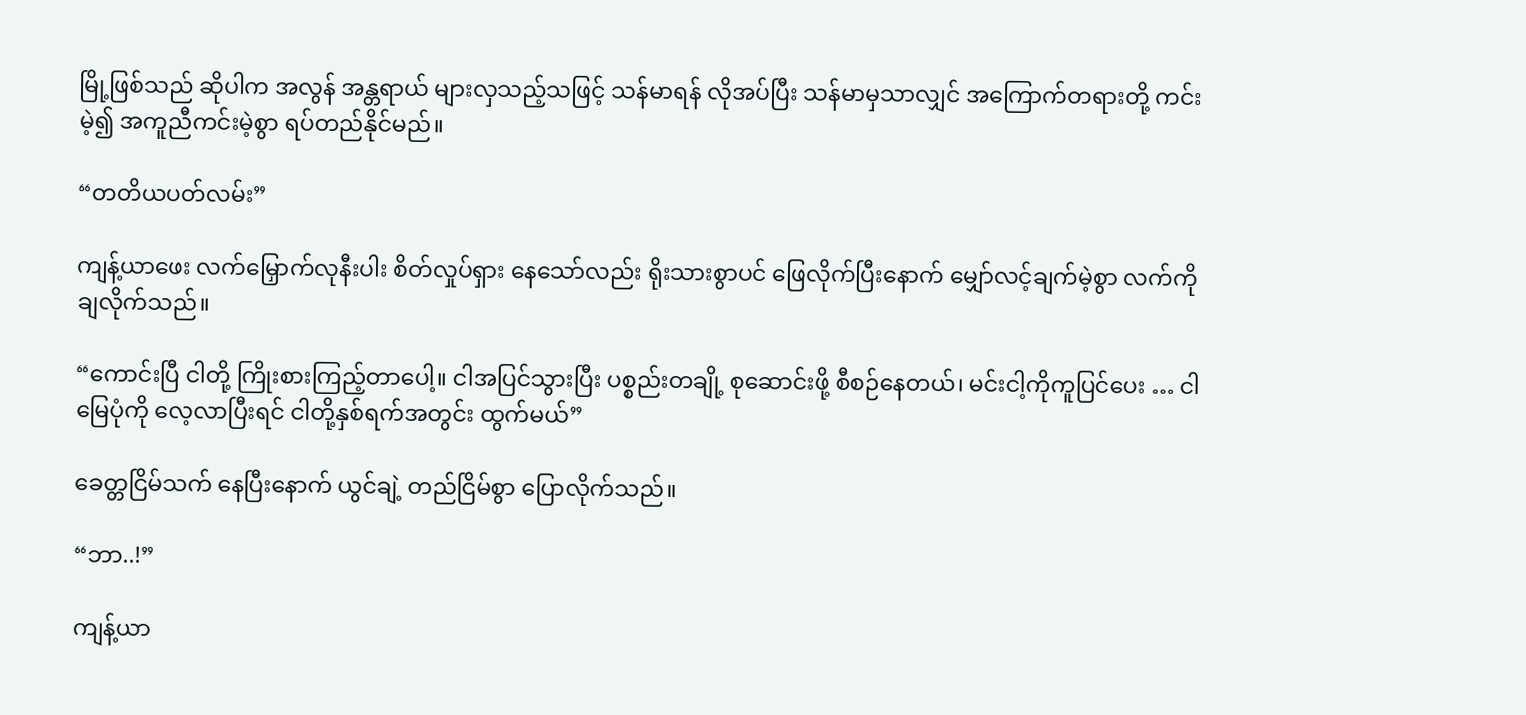မြို့ဖြစ်သည် ဆိုပါက အလွန် အန္တရာယ် များလှသည့်သဖြင့် သန်မာရန် လိုအပ်ပြီး သန်မာမှသာလျှင် အကြောက်တရားတို့ ကင်းမဲ့၍ အကူညီကင်းမဲ့စွာ ရပ်တည်နိုင်မည်။

“တတိယပတ်လမ်း”

ကျန့်ယာဖေး လက်မြှောက်လုနီးပါး စိတ်လှုပ်ရှား နေသော်လည်း ရိုးသားစွာပင် ဖြေလိုက်ပြီးနောက် မျှော်လင့်ချက်မဲ့စွာ လက်ကို ချလိုက်သည်။

“ကောင်းပြီ ငါတို့ ကြိုးစားကြည့်တာပေါ့။ ငါအပြင်သွားပြီး ပစ္စည်းတချို့ စုဆောင်းဖို့ စီစဉ်နေတယ်၊ မင်းငါ့ကိုကူပြင်ပေး … ငါမြေပုံကို လေ့လာပြီးရင် ငါတို့နှစ်ရက်အတွင်း ထွက်မယ်”

ခေတ္တငြိမ်သက် နေပြီးနောက် ယွင်ချဲ့ တည်ငြိမ်စွာ ပြောလိုက်သည်။

“ဘာ..!”

ကျန့်ယာ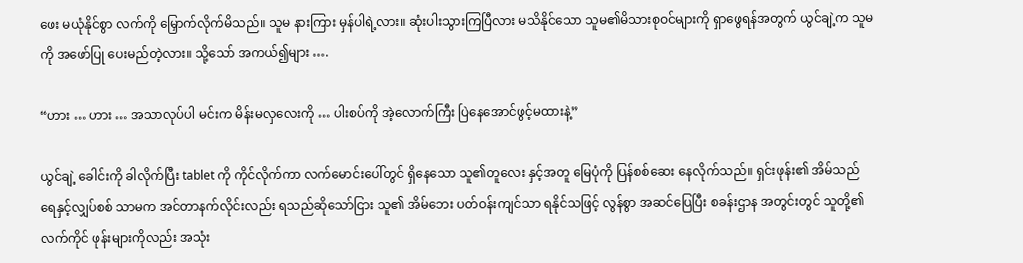ဖေး မယုံနိုင်စွာ လက်ကို မြှောက်လိုက်မိသည်။ သူမ နားကြား မှန်ပါရဲ့လား။ ဆုံးပါးသွားကြပြီလား မသိနိုင်သော သူမ၏မိသားစုဝင်များကို ရှာဖွေရန်အတွက် ယွင်ချဲ့က သူမကို အဖော်ပြု ပေးမည်တဲ့လား။ သို့သော် အကယ်၍များ ….

“ဟား … ဟား … အသာလုပ်ပါ မင်းက မိန်းမလှလေးကို … ပါးစပ်ကို အဲ့လောက်ကြီး ပြဲနေအောင်ဖွင့်မထားနဲ့”

ယွင်ချဲ့ ခေါင်းကို ခါလိုက်ပြီး tablet ကို ကိုင်လိုက်ကာ လက်မောင်းပေါ်တွင် ရှိနေသော သူ၏တူလေး နှင့်အတူ မြေပုံကို ပြန်စစ်ဆေး နေလိုက်သည်။ ရှင်းဖုန်း၏ အိမ်သည် ရေနှင့်လျှပ်စစ် သာမက အင်တာနက်လိုင်းလည်း ရသည်ဆိုသော်ငြား သူ၏ အိမ်ဘေး ပတ်ဝန်းကျင်သာ ရနိုင်သဖြင့် လွန်စွာ အဆင်ပြေပြီး စခန်းဌာန အတွင်းတွင် သူတို့၏ လက်ကိုင် ဖုန်းများကိုလည်း အသုံး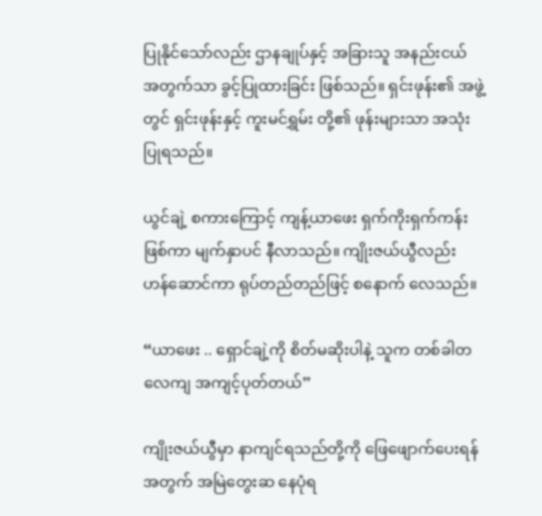ပြုနိုင်သော်လည်း ဌာနချုပ်နှင့် အခြားသူ အနည်းငယ် အတွက်သာ ခွင့်ပြုထားခြင်း ဖြစ်သည်။ ရှင်းဖုန်း၏ အဖွဲ့တွင် ရှင်းဖုန်းနှင့် ကူးမင်ရွှမ်း တို့၏ ဖုန်းများသာ အသုံးပြုရသည်။

ယွင်ချဲ့ စကားကြောင့် ကျန့်ယာဖေး ရှက်ကိုးရှက်ကန်း ဖြစ်ကာ မျက်နှာပင် နီလာသည်။ ကျိုးဇယ်ယွီလည်း ဟန်ဆောင်ကာ ရုပ်တည်တည်ဖြင့် စနောက် လေသည်။

“ယာဖေး .. ရှောင်ချဲ့ကို စိတ်မဆိုးပါနဲ့ သူက တစ်ခါတလေကျ အကျင့်ပုတ်တယ်”

ကျိုးဇယ်ယွီမှာ နာကျင်ရသည်တို့ကို ဖြေဖျောက်ပေးရန် အတွက် အမြဲတွေးဆ နေပုံရ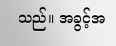သည်။ အခွင့်အ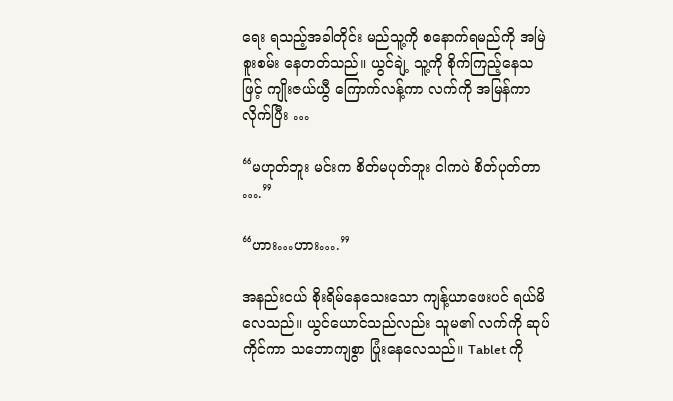ရေး ရသည့်အခါတိုင်း မည်သူ့ကို စနောက်ရမည်ကို အမြဲစူးစမ်း နေတတ်သည်။ ယွင်ချဲ့ သူ့ကို စိုက်ကြည့်နေသဖြင့် ကျိုးဇယ်ယွီ ကြောက်လန့်ကာ လက်ကို အမြန်ကာလိုက်ပြီး …

“မဟုတ်ဘူး မင်းက စိတ်မပုတ်ဘူး ငါကပဲ စိတ်ပုတ်တာ ….”

“ဟား…ဟား….”

အနည်းငယ် စိုးရိမ်နေသေးသော ကျန့်ယာဖေးပင် ရယ်မိလေသည်။ ယွင်ယောင်သည်လည်း သူမ၏ လက်ကို ဆုပ်ကိုင်ကာ သဘောကျစွာ ပြုံးနေလေသည်။ Tablet ကို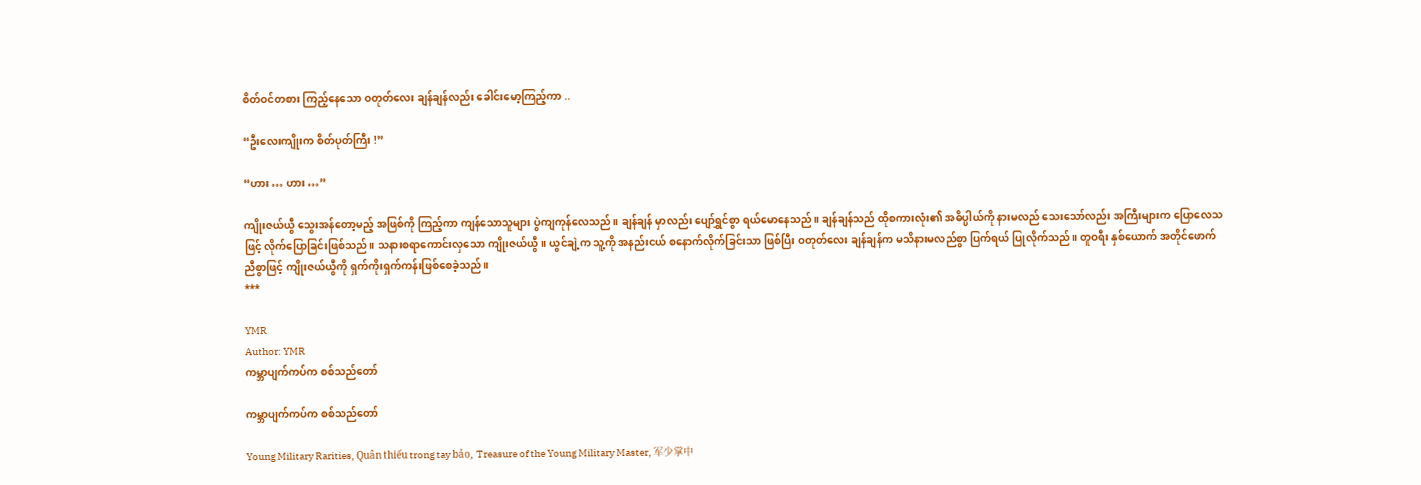စိတ်ဝင်တစား ကြည့်နေသော ဝတုတ်လေး ချန်ချန်လည်း ခေါင်းမော့ကြည့်ကာ ..

“ဦးလေးကျိုးက စိတ်ပုတ်ကြီး !”

“ဟား … ဟား …”

ကျိုးဇယ်ယွီ သွေးအန်တော့မည့် အဖြစ်ကို ကြည့်ကာ ကျန်သောသူများ ပွဲကျကုန်လေသည်။ ချန်ချန် မှာလည်း ပျော်ရွှင်စွာ ရယ်မောနေသည်။ ချန်ချန်သည် ထိုစကားလုံး၏ အဓိပ္ပါယ်ကို နားမလည် သေးသော်လည်း အကြီးများက ပြောလေသဖြင့် လိုက်ပြောခြင်းဖြစ်သည်။ သနားစရာကောင်းလှသော ကျိုးဇယ်ယွီ။ ယွင်ချဲ့က သူ့ကို အနည်းငယ် စနောက်လိုက်ခြင်းသာ ဖြစ်ပြီး ဝတုတ်လေး ချန်ချန်က မသိနားမလည်စွာ ပြက်ရယ် ပြုလိုက်သည်။ တူဝရီး နှစ်ယောက် အတိုင်ဖောက် ညီစွာဖြင့် ကျိုးဇယ်ယွီကို ရှက်ကိုးရှက်ကန်းဖြစ်စေခဲ့သည်။
***

YMR
Author: YMR
ကမ္ဘာပျက်ကပ်က စစ်သည်တော်

ကမ္ဘာပျက်ကပ်က စစ်သည်တော်

Young Military Rarities, Quân thiếu trong tay bảo, Treasure of the Young Military Master, 军少掌中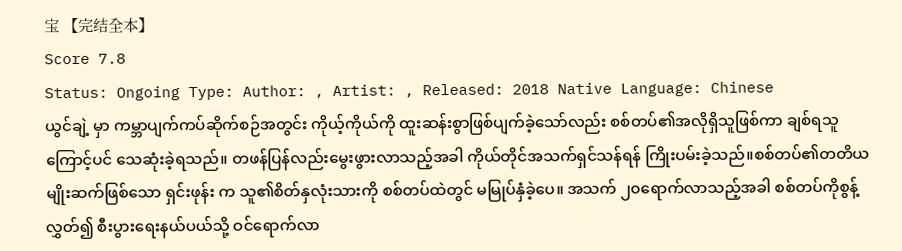宝 【完结全本】
Score 7.8
Status: Ongoing Type: Author: , Artist: , Released: 2018 Native Language: Chinese
ယွင်ချဲ့ မှာ ကမ္ဘာပျက်ကပ်ဆိုက်စဉ်အတွင်း ကိုယ့်ကိုယ်ကို ထူးဆန်းစွာဖြစ်ပျက်ခဲ့သော်လည်း စစ်တပ်၏အလိုရှိသူဖြစ်ကာ ချစ်ရသူကြောင့်ပင် သေဆုံးခဲ့ရသည်။ တဖန်ပြန်လည်းမွေးဖွားလာသည့်အခါ ကိုယ်တိုင်အသက်ရှင်သန်ရန် ကြိုးပမ်းခဲ့သည်။စစ်တပ်၏တတိယမျိုးဆက်ဖြစ်သော ရှင်းဖုန်း က သူ၏စိတ်နှလုံးသားကို စစ်တပ်ထဲတွင် မမြုပ်နှံခဲ့ပေ။ အသက် ၂၀ရောက်လာသည့်အခါ စစ်တပ်ကိုစွန့်လွှတ်၍ စီးပွားရေးနယ်ပယ်သို့ ဝင်ရောက်လာ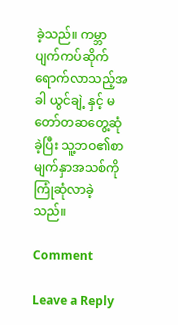ခဲ့သည်။ ကမ္ဘာပျက်ကပ်ဆိုက်ရောက်လာသည့်အခါ ယွင်ချဲ့ နှင့် မတော်တဆတွေ့ဆုံခဲ့ပြီး သူ့ဘဝ၏စာမျက်နှာအသစ်ကို ကြုံဆုံလာခဲ့သည်။

Comment

Leave a Reply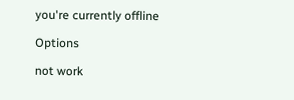you're currently offline

Options

not work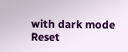with dark mode
Reset